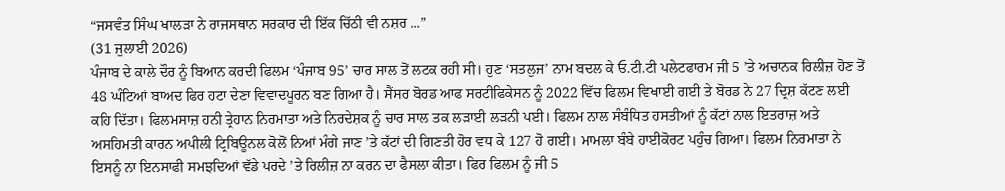“ਜਸਵੰਤ ਸਿੰਘ ਖਾਲੜਾ ਨੇ ਰਾਜਸਥਾਨ ਸਰਕਾਰ ਦੀ ਇੱਕ ਚਿੱਠੀ ਵੀ ਨਸ਼ਰ ...”
(31 ਜੁਲਾਈ 2026)
ਪੰਜਾਬ ਦੇ ਕਾਲੇ ਦੌਰ ਨੂੰ ਬਿਆਨ ਕਰਦੀ ਫਿਲਮ ‘ਪੰਜਾਬ 95’ ਚਾਰ ਸਾਲ ਤੋਂ ਲਟਕ ਰਹੀ ਸੀ। ਹੁਣ ‘ਸਤਲੁਜ’ ਨਾਮ ਬਦਲ ਕੇ ਓ.ਟੀ.ਟੀ ਪਲੇਟਫਾਰਮ ਜੀ 5 ’ਤੇ ਅਚਾਨਕ ਰਿਲੀਜ਼ ਹੋਣ ਤੋਂ 48 ਘੰਟਿਆਂ ਬਾਅਦ ਫਿਰ ਹਟਾ ਦੇਣਾ ਵਿਵਾਦਪੂਰਨ ਬਣ ਗਿਆ ਹੈ। ਸੈਂਸਰ ਬੋਰਡ ਆਫ ਸਰਟੀਫਿਕੇਸਨ ਨੂੰ 2022 ਵਿੱਚ ਫਿਲਮ ਵਿਖਾਈ ਗਈ ਤੇ ਬੋਰਡ ਨੇ 27 ਦ੍ਰਿਸ਼ ਕੱਟਣ ਲਈ ਕਹਿ ਦਿੱਤਾ। ਫਿਲਮਸਾਜ਼ ਹਨੀ ਤ੍ਰੇਹਾਨ ਨਿਰਮਾਤਾ ਅਤੇ ਨਿਰਦੇਸ਼ਕ ਨੂੰ ਚਾਰ ਸਾਲ ਤਕ ਲੜਾਈ ਲੜਨੀ ਪਈ। ਫਿਲਮ ਨਾਲ ਸੰਬੰਧਿਤ ਹਸਤੀਆਂ ਨੂੰ ਕੱਟਾਂ ਨਾਲ ਇਤਰਾਜ਼ ਅਤੇ ਅਸਹਿਮਤੀ ਕਾਰਨ ਅਪੀਲੀ ਟ੍ਰਿਬਿਊਨਲ ਕੋਲੋਂ ਨਿਆਂ ਮੰਗੇ ਜਾਣ ’ਤੇ ਕੱਟਾਂ ਦੀ ਗਿਣਤੀ ਹੋਰ ਵਧ ਕੇ 127 ਹੋ ਗਈ। ਮਾਮਲਾ ਬੰਬੇ ਹਾਈਕੋਰਟ ਪਹੁੰਚ ਗਿਆ। ਫਿਲਮ ਨਿਰਮਾਤਾ ਨੇ ਇਸਨੂੰ ਨਾ ਇਨਸਾਫੀ ਸਮਝਦਿਆਂ ਵੱਡੇ ਪਰਦੇ ’ਤੇ ਰਿਲੀਜ਼ ਨਾ ਕਰਨ ਦਾ ਫੈਸਲਾ ਕੀਤਾ। ਫਿਰ ਫਿਲਮ ਨੂੰ ਜੀ 5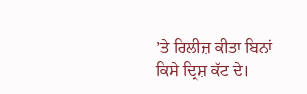’ਤੇ ਰਿਲੀਜ਼ ਕੀਤਾ ਬਿਨਾਂ ਕਿਸੇ ਦ੍ਰਿਸ਼ ਕੱਟ ਦੇ।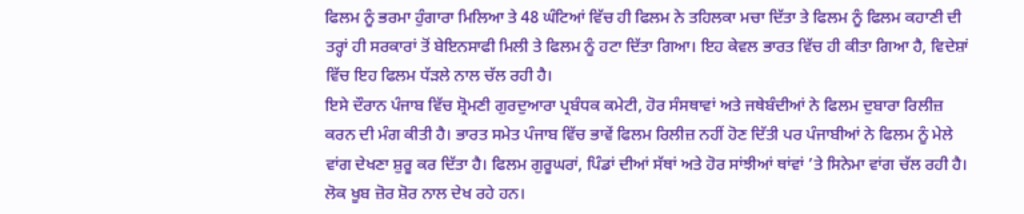ਫਿਲਮ ਨੂੰ ਭਰਮਾ ਹੁੰਗਾਰਾ ਮਿਲਿਆ ਤੇ 48 ਘੰਟਿਆਂ ਵਿੱਚ ਹੀ ਫਿਲਮ ਨੇ ਤਹਿਲਕਾ ਮਚਾ ਦਿੱਤਾ ਤੇ ਫਿਲਮ ਨੂੰ ਫਿਲਮ ਕਹਾਣੀ ਦੀ ਤਰ੍ਹਾਂ ਹੀ ਸਰਕਾਰਾਂ ਤੋਂ ਬੇਇਨਸਾਫੀ ਮਿਲੀ ਤੇ ਫਿਲਮ ਨੂੰ ਹਟਾ ਦਿੱਤਾ ਗਿਆ। ਇਹ ਕੇਵਲ ਭਾਰਤ ਵਿੱਚ ਹੀ ਕੀਤਾ ਗਿਆ ਹੈ, ਵਿਦੇਸ਼ਾਂ ਵਿੱਚ ਇਹ ਫਿਲਮ ਧੱੜਲੇ ਨਾਲ ਚੱਲ ਰਹੀ ਹੈ।
ਇਸੇ ਦੌਰਾਨ ਪੰਜਾਬ ਵਿੱਚ ਸ਼੍ਰੋਮਣੀ ਗੁਰਦੁਆਰਾ ਪ੍ਰਬੰਧਕ ਕਮੇਟੀ, ਹੋਰ ਸੰਸਥਾਵਾਂ ਅਤੇ ਜਥੇਬੰਦੀਆਂ ਨੇ ਫਿਲਮ ਦੁਬਾਰਾ ਰਿਲੀਜ਼ ਕਰਨ ਦੀ ਮੰਗ ਕੀਤੀ ਹੈ। ਭਾਰਤ ਸਮੇਤ ਪੰਜਾਬ ਵਿੱਚ ਭਾਵੇਂ ਫਿਲਮ ਰਿਲੀਜ਼ ਨਹੀਂ ਹੋਣ ਦਿੱਤੀ ਪਰ ਪੰਜਾਬੀਆਂ ਨੇ ਫਿਲਮ ਨੂੰ ਮੇਲੇ ਵਾਂਗ ਦੇਖਣਾ ਸ਼ੁਰੂ ਕਰ ਦਿੱਤਾ ਹੈ। ਫਿਲਮ ਗੁਰੂਘਰਾਂ, ਪਿੰਡਾਂ ਦੀਆਂ ਸੱਥਾਂ ਅਤੇ ਹੋਰ ਸਾਂਝੀਆਂ ਥਾਂਵਾਂ ’ਤੇ ਸਿਨੇਮਾ ਵਾਂਗ ਚੱਲ ਰਹੀ ਹੈ। ਲੋਕ ਖੂਬ ਜ਼ੋਰ ਸ਼ੋਰ ਨਾਲ ਦੇਖ ਰਹੇ ਹਨ।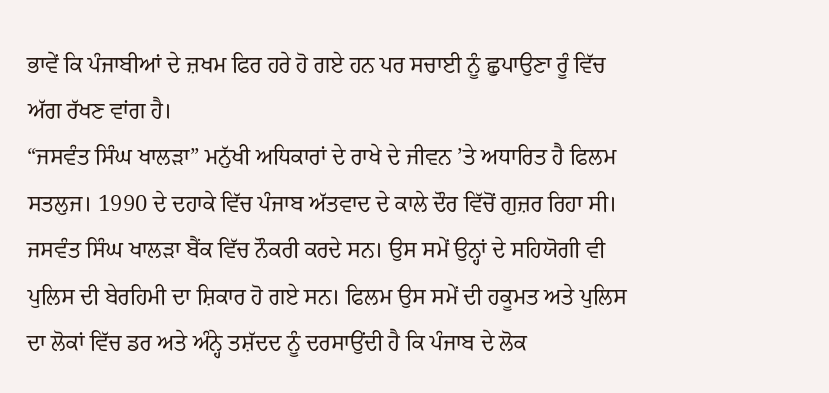ਭਾਵੇਂ ਕਿ ਪੰਜਾਬੀਆਂ ਦੇ ਜ਼ਖਮ ਫਿਰ ਹਰੇ ਹੋ ਗਏ ਹਨ ਪਰ ਸਚਾਈ ਨੂੰ ਛੁਪਾਉਣਾ ਰੂੰ ਵਿੱਚ ਅੱਗ ਰੱਖਣ ਵਾਂਗ ਹੈ।
“ਜਸਵੰਤ ਸਿੰਘ ਖਾਲੜਾ” ਮਨੁੱਖੀ ਅਧਿਕਾਰਾਂ ਦੇ ਰਾਖੇ ਦੇ ਜੀਵਨ ’ਤੇ ਅਧਾਰਿਤ ਹੈ ਫਿਲਮ ਸਤਲੁਜ। 1990 ਦੇ ਦਹਾਕੇ ਵਿੱਚ ਪੰਜਾਬ ਅੱਤਵਾਦ ਦੇ ਕਾਲੇ ਦੌਰ ਵਿੱਚੋਂ ਗੁਜ਼ਰ ਰਿਹਾ ਸੀ। ਜਸਵੰਤ ਸਿੰਘ ਖਾਲੜਾ ਬੈਂਕ ਵਿੱਚ ਨੌਕਰੀ ਕਰਦੇ ਸਨ। ਉਸ ਸਮੇਂ ਉਨ੍ਹਾਂ ਦੇ ਸਹਿਯੋਗੀ ਵੀ ਪੁਲਿਸ ਦੀ ਬੇਰਹਿਮੀ ਦਾ ਸ਼ਿਕਾਰ ਹੋ ਗਏ ਸਨ। ਫਿਲਮ ਉਸ ਸਮੇਂ ਦੀ ਹਕੂਮਤ ਅਤੇ ਪੁਲਿਸ ਦਾ ਲੋਕਾਂ ਵਿੱਚ ਡਰ ਅਤੇ ਅੰਨ੍ਹੇ ਤਸ਼ੱਦਦ ਨੂੰ ਦਰਸਾਉਂਦੀ ਹੈ ਕਿ ਪੰਜਾਬ ਦੇ ਲੋਕ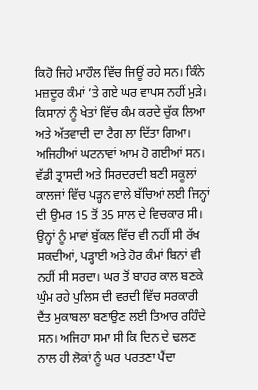ਕਿਹੋ ਜਿਹੇ ਮਾਹੌਲ ਵਿੱਚ ਜਿਊਂ ਰਹੇ ਸਨ। ਕਿੰਨੇ ਮਜ਼ਦੂਰ ਕੰਮਾਂ ’ਤੇ ਗਏ ਘਰ ਵਾਪਸ ਨਹੀਂ ਮੁੜੇ। ਕਿਸਾਨਾਂ ਨੂੰ ਖੇਤਾਂ ਵਿੱਚ ਕੰਮ ਕਰਦੇ ਚੁੱਕ ਲਿਆ ਅਤੇ ਅੱਤਵਾਦੀ ਦਾ ਟੈਗ ਲਾ ਦਿੱਤਾ ਗਿਆ। ਅਜਿਹੀਆਂ ਘਟਨਾਵਾਂ ਆਮ ਹੋ ਗਈਆਂ ਸਨ। ਵੱਡੀ ਤ੍ਰਾਸਦੀ ਅਤੇ ਸਿਰਦਰਦੀ ਬਣੀ ਸਕੂਲਾਂ ਕਾਲਜਾਂ ਵਿੱਚ ਪੜ੍ਹਨ ਵਾਲੇ ਬੱਚਿਆਂ ਲਈ ਜਿਨ੍ਹਾਂ ਦੀ ਉਮਰ 15 ਤੋਂ 35 ਸਾਲ ਦੇ ਵਿਚਕਾਰ ਸੀ। ਉਨ੍ਹਾਂ ਨੂੰ ਮਾਵਾਂ ਬੁੱਕਲ ਵਿੱਚ ਵੀ ਨਹੀਂ ਸੀ ਰੱਖ ਸਕਦੀਆਂ, ਪੜ੍ਹਾਈ ਅਤੇ ਹੋਰ ਕੰਮਾਂ ਬਿਨਾਂ ਵੀ ਨਹੀਂ ਸੀ ਸਰਦਾ। ਘਰ ਤੋਂ ਬਾਹਰ ਕਾਲ ਬਣਕੇ ਘੁੰਮ ਰਹੇ ਪੁਲਿਸ ਦੀ ਵਰਦੀ ਵਿੱਚ ਸਰਕਾਰੀ ਦੈਂਤ ਮੁਕਾਬਲਾ ਬਣਾਉਣ ਲਈ ਤਿਆਰ ਰਹਿੰਦੇ ਸਨ। ਅਜਿਹਾ ਸਮਾ ਸੀ ਕਿ ਦਿਨ ਦੇ ਢਲਣ ਨਾਲ ਹੀ ਲੋਕਾਂ ਨੂੰ ਘਰ ਪਰਤਣਾ ਪੈਂਦਾ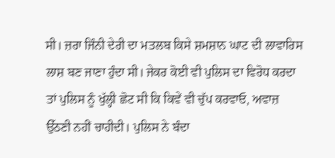ਸੀ। ਜ਼ਰਾ ਜਿੰਨੀ ਦੇਰੀ ਦਾ ਮਤਲਬ ਕਿਸੇ ਸ਼ਮਸ਼ਾਨ ਘਾਟ ਦੀ ਲਾਵਾਰਿਸ ਲਾਸ਼ ਬਣ ਜਾਣਾ ਹੁੰਦਾ ਸੀ। ਜੇਕਰ ਕੋਈ ਵੀ ਪੁਲਿਸ ਦਾ ਵਿਰੋਧ ਕਰਦਾ ਤਾਂ ਪੁਲਿਸ ਨੂੰ ਖੁੱਲ੍ਹੀ ਛੋਟ ਸੀ ਕਿ ਕਿਵੇਂ ਵੀ ਚੁੱਪ ਕਰਵਾਓ, ਅਵਾਜ਼ ਉੱਠਣੀ ਨਹੀਂ ਚਾਹੀਦੀ। ਪੁਲਿਸ ਨੇ ਬੰਦਾ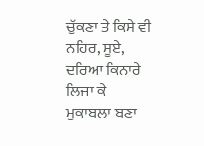ਚੁੱਕਣਾ ਤੇ ਕਿਸੇ ਵੀ ਨਹਿਰ, ਸੂਏ, ਦਰਿਆ ਕਿਨਾਰੇ ਲਿਜਾ ਕੇ ਮੁਕਾਬਲਾ ਬਣਾ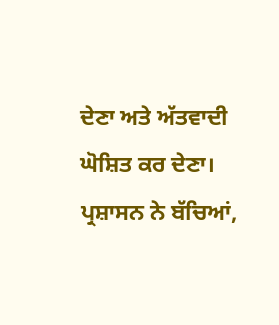ਦੇਣਾ ਅਤੇ ਅੱਤਵਾਦੀ ਘੋਸ਼ਿਤ ਕਰ ਦੇਣਾ।
ਪ੍ਰਸ਼ਾਸਨ ਨੇ ਬੱਚਿਆਂ,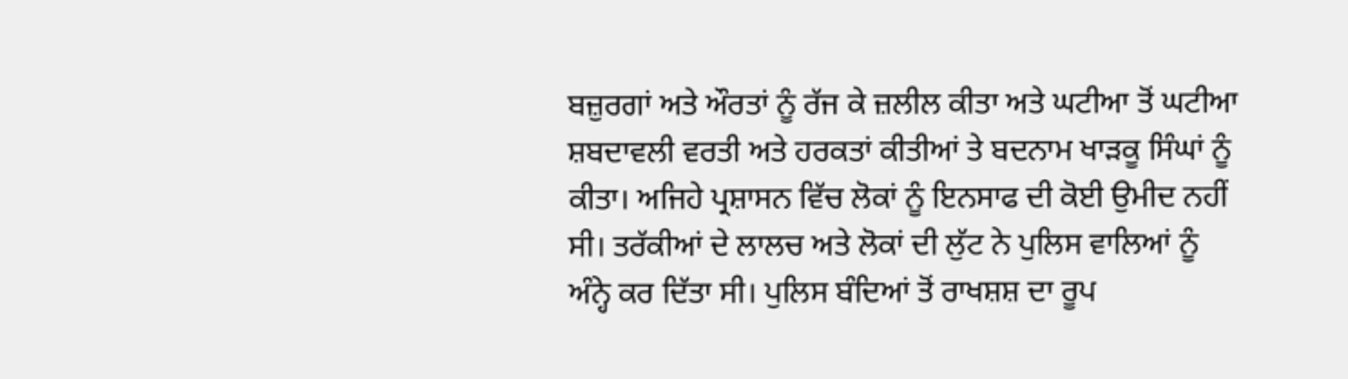ਬਜ਼ੁਰਗਾਂ ਅਤੇ ਔਰਤਾਂ ਨੂੰ ਰੱਜ ਕੇ ਜ਼ਲੀਲ ਕੀਤਾ ਅਤੇ ਘਟੀਆ ਤੋਂ ਘਟੀਆ ਸ਼ਬਦਾਵਲੀ ਵਰਤੀ ਅਤੇ ਹਰਕਤਾਂ ਕੀਤੀਆਂ ਤੇ ਬਦਨਾਮ ਖਾੜਕੂ ਸਿੰਘਾਂ ਨੂੰ ਕੀਤਾ। ਅਜਿਹੇ ਪ੍ਰਸ਼ਾਸਨ ਵਿੱਚ ਲੋਕਾਂ ਨੂੰ ਇਨਸਾਫ ਦੀ ਕੋਈ ਉਮੀਦ ਨਹੀਂ ਸੀ। ਤਰੱਕੀਆਂ ਦੇ ਲਾਲਚ ਅਤੇ ਲੋਕਾਂ ਦੀ ਲੁੱਟ ਨੇ ਪੁਲਿਸ ਵਾਲਿਆਂ ਨੂੰ ਅੰਨ੍ਹੇ ਕਰ ਦਿੱਤਾ ਸੀ। ਪੁਲਿਸ ਬੰਦਿਆਂ ਤੋਂ ਰਾਖਸ਼ਸ਼ ਦਾ ਰੂਪ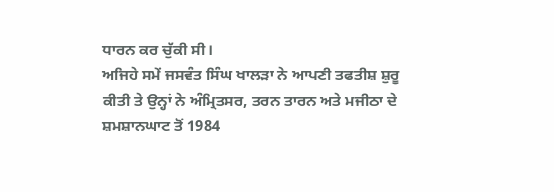ਧਾਰਨ ਕਰ ਚੁੱਕੀ ਸੀ।
ਅਜਿਹੇ ਸਮੇਂ ਜਸਵੰਤ ਸਿੰਘ ਖਾਲੜਾ ਨੇ ਆਪਣੀ ਤਫਤੀਸ਼ ਸ਼ੁਰੂ ਕੀਤੀ ਤੇ ਉਨ੍ਹਾਂ ਨੇ ਅੰਮ੍ਰਿਤਸਰ, ਤਰਨ ਤਾਰਨ ਅਤੇ ਮਜੀਠਾ ਦੇ ਸ਼ਮਸ਼ਾਨਘਾਟ ਤੋਂ 1984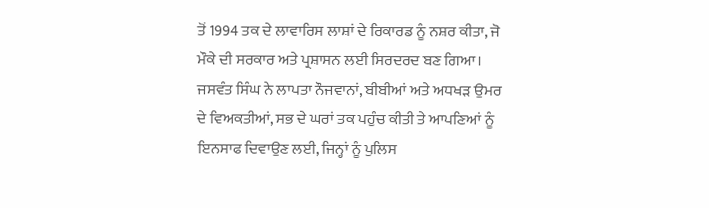ਤੋਂ 1994 ਤਕ ਦੇ ਲਾਵਾਰਿਸ ਲਾਸ਼ਾਂ ਦੇ ਰਿਕਾਰਡ ਨੂੰ ਨਸ਼ਰ ਕੀਤਾ, ਜੋ ਮੌਕੇ ਦੀ ਸਰਕਾਰ ਅਤੇ ਪ੍ਰਸ਼ਾਸਨ ਲਈ ਸਿਰਦਰਦ ਬਣ ਗਿਆ। ਜਸਵੰਤ ਸਿੰਘ ਨੇ ਲਾਪਤਾ ਨੌਜਵਾਨਾਂ, ਬੀਬੀਆਂ ਅਤੇ ਅਧਖੜ ਉਮਰ ਦੇ ਵਿਅਕਤੀਆਂ, ਸਭ ਦੇ ਘਰਾਂ ਤਕ ਪਹੁੰਚ ਕੀਤੀ ਤੇ ਆਪਣਿਆਂ ਨੂੰ ਇਨਸਾਫ ਦਿਵਾਉਣ ਲਈ, ਜਿਨ੍ਹਾਂ ਨੂੰ ਪੁਲਿਸ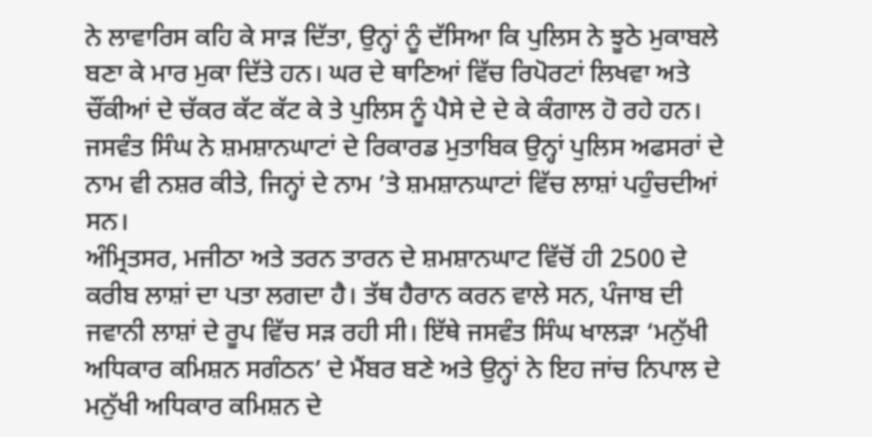ਨੇ ਲਾਵਾਰਿਸ ਕਹਿ ਕੇ ਸਾੜ ਦਿੱਤਾ, ਉਨ੍ਹਾਂ ਨੂੰ ਦੱਸਿਆ ਕਿ ਪੁਲਿਸ ਨੇ ਝੂਠੇ ਮੁਕਾਬਲੇ ਬਣਾ ਕੇ ਮਾਰ ਮੁਕਾ ਦਿੱਤੇ ਹਨ। ਘਰ ਦੇ ਥਾਣਿਆਂ ਵਿੱਚ ਰਿਪੋਰਟਾਂ ਲਿਖਵਾ ਅਤੇ ਚੌਂਕੀਆਂ ਦੇ ਚੱਕਰ ਕੱਟ ਕੱਟ ਕੇ ਤੇ ਪੁਲਿਸ ਨੂੰ ਪੈਸੇ ਦੇ ਦੇ ਕੇ ਕੰਗਾਲ ਹੋ ਰਹੇ ਹਨ। ਜਸਵੰਤ ਸਿੰਘ ਨੇ ਸ਼ਮਸ਼ਾਨਘਾਟਾਂ ਦੇ ਰਿਕਾਰਡ ਮੁਤਾਬਿਕ ਉਨ੍ਹਾਂ ਪੁਲਿਸ ਅਫਸਰਾਂ ਦੇ ਨਾਮ ਵੀ ਨਸ਼ਰ ਕੀਤੇ, ਜਿਨ੍ਹਾਂ ਦੇ ਨਾਮ ’ਤੇ ਸ਼ਮਸ਼ਾਨਘਾਟਾਂ ਵਿੱਚ ਲਾਸ਼ਾਂ ਪਹੁੰਚਦੀਆਂ ਸਨ।
ਅੰਮ੍ਰਿਤਸਰ, ਮਜੀਠਾ ਅਤੇ ਤਰਨ ਤਾਰਨ ਦੇ ਸ਼ਮਸ਼ਾਨਘਾਟ ਵਿੱਚੋਂ ਹੀ 2500 ਦੇ ਕਰੀਬ ਲਾਸ਼ਾਂ ਦਾ ਪਤਾ ਲਗਦਾ ਹੈ। ਤੱਥ ਹੈਰਾਨ ਕਰਨ ਵਾਲੇ ਸਨ, ਪੰਜਾਬ ਦੀ ਜਵਾਨੀ ਲਾਸ਼ਾਂ ਦੇ ਰੂਪ ਵਿੱਚ ਸੜ ਰਹੀ ਸੀ। ਇੱਥੇ ਜਸਵੰਤ ਸਿੰਘ ਖਾਲੜਾ ‘ਮਨੁੱਖੀ ਅਧਿਕਾਰ ਕਮਿਸ਼ਨ ਸਗੰਠਨ’ ਦੇ ਮੈਂਬਰ ਬਣੇ ਅਤੇ ਉਨ੍ਹਾਂ ਨੇ ਇਹ ਜਾਂਚ ਨਿਪਾਲ ਦੇ ਮਨੁੱਖੀ ਅਧਿਕਾਰ ਕਮਿਸ਼ਨ ਦੇ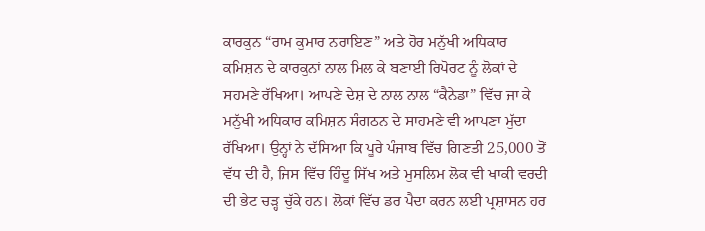ਕਾਰਕੁਨ “ਰਾਮ ਕੁਮਾਰ ਨਰਾਇਣ” ਅਤੇ ਹੋਰ ਮਨੁੱਖੀ ਅਧਿਕਾਰ ਕਮਿਸ਼ਨ ਦੇ ਕਾਰਕੁਨਾਂ ਨਾਲ ਮਿਲ ਕੇ ਬਣਾਈ ਰਿਪੋਰਟ ਨੂੰ ਲੋਕਾਂ ਦੇ ਸਹਮਣੇ ਰੱਖਿਆ। ਆਪਣੇ ਦੇਸ਼ ਦੇ ਨਾਲ ਨਾਲ “ਕੈਨੇਡਾ” ਵਿੱਚ ਜਾ ਕੇ ਮਨੁੱਖੀ ਅਧਿਕਾਰ ਕਮਿਸ਼ਨ ਸੰਗਠਨ ਦੇ ਸਾਹਮਣੇ ਵੀ ਆਪਣਾ ਮੁੱਦਾ ਰੱਖਿਆ। ਉਨ੍ਹਾਂ ਨੇ ਦੱਸਿਆ ਕਿ ਪੂਰੇ ਪੰਜਾਬ ਵਿੱਚ ਗਿਣਤੀ 25,000 ਤੋਂ ਵੱਧ ਦੀ ਹੈ, ਜਿਸ ਵਿੱਚ ਹਿੰਦੂ ਸਿੱਖ ਅਤੇ ਮੁਸਲਿਮ ਲੋਕ ਵੀ ਖਾਕੀ ਵਰਦੀ ਦੀ ਭੇਟ ਚੜ੍ਹ ਚੁੱਕੇ ਹਨ। ਲੋਕਾਂ ਵਿੱਚ ਡਰ ਪੈਦਾ ਕਰਨ ਲਈ ਪ੍ਰਸ਼ਾਸਨ ਹਰ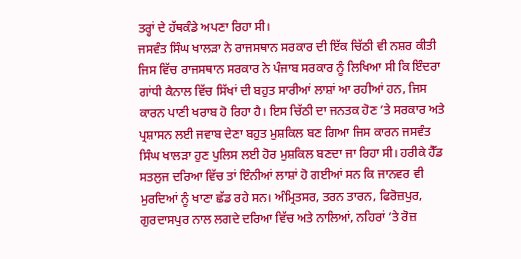ਤਰ੍ਹਾਂ ਦੇ ਹੱਥਕੰਡੇ ਅਪਣਾ ਰਿਹਾ ਸੀ।
ਜਸਵੰਤ ਸਿੰਘ ਖਾਲੜਾ ਨੇ ਰਾਜਸਥਾਨ ਸਰਕਾਰ ਦੀ ਇੱਕ ਚਿੱਠੀ ਵੀ ਨਸ਼ਰ ਕੀਤੀ ਜਿਸ ਵਿੱਚ ਰਾਜਸਥਾਨ ਸਰਕਾਰ ਨੇ ਪੰਜਾਬ ਸਰਕਾਰ ਨੂੰ ਲਿਖਿਆ ਸੀ ਕਿ ਇੰਦਰਾ ਗਾਂਧੀ ਕੈਨਾਲ ਵਿੱਚ ਸਿੱਖਾਂ ਦੀ ਬਹੁਤ ਸਾਰੀਆਂ ਲਾਸ਼ਾਂ ਆ ਰਹੀਆਂ ਹਨ, ਜਿਸ ਕਾਰਨ ਪਾਣੀ ਖਰਾਬ ਹੋ ਰਿਹਾ ਹੈ। ਇਸ ਚਿੱਠੀ ਦਾ ਜਨਤਕ ਹੋਣ ’ਤੇ ਸਰਕਾਰ ਅਤੇ ਪ੍ਰਸ਼ਾਸਨ ਲਈ ਜਵਾਬ ਦੇਣਾ ਬਹੁਤ ਮੁਸ਼ਕਿਲ ਬਣ ਗਿਆ ਜਿਸ ਕਾਰਨ ਜਸਵੰਤ ਸਿੰਘ ਖਾਲੜਾ ਹੁਣ ਪੁਲਿਸ ਲਈ ਹੋਰ ਮੁਸ਼ਕਿਲ ਬਣਦਾ ਜਾ ਰਿਹਾ ਸੀ। ਹਰੀਕੇ ਹੈੱਡ ਸਤਲੁਜ ਦਰਿਆ ਵਿੱਚ ਤਾਂ ਇੰਨੀਆਂ ਲਾਸ਼ਾਂ ਹੋ ਗਈਆਂ ਸਨ ਕਿ ਜਾਨਵਰ ਵੀ ਮੁਰਦਿਆਂ ਨੂੰ ਖਾਣਾ ਛੱਡ ਰਹੇ ਸਨ। ਅੰਮ੍ਰਿਤਸਰ, ਤਰਨ ਤਾਰਨ, ਫਿਰੋਜ਼ਪੁਰ, ਗੁਰਦਾਸਪੁਰ ਨਾਲ ਲਗਦੇ ਦਰਿਆ ਵਿੱਚ ਅਤੇ ਨਾਲਿਆਂ, ਨਹਿਰਾਂ ’ਤੇ ਰੋਜ਼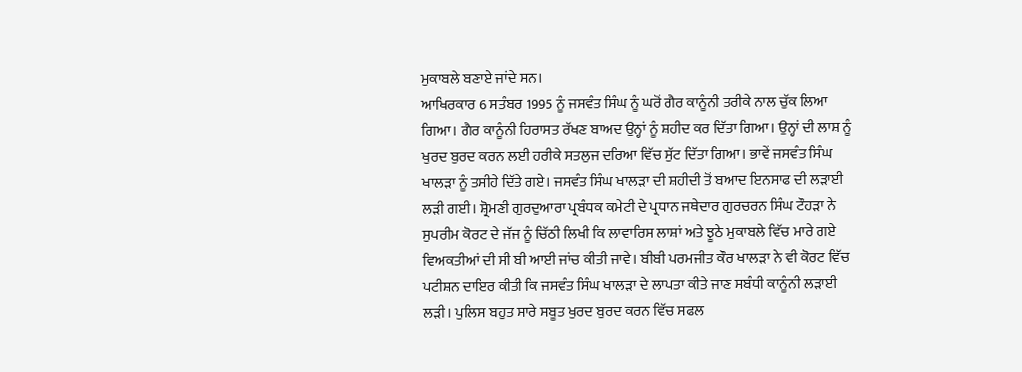ਮੁਕਾਬਲੇ ਬਣਾਏ ਜਾਂਦੇ ਸਨ।
ਆਖਿਰਕਾਰ 6 ਸਤੰਬਰ 1995 ਨੂੰ ਜਸਵੰਤ ਸਿੰਘ ਨੂੰ ਘਰੋਂ ਗੈਰ ਕਾਨੂੰਨੀ ਤਰੀਕੇ ਨਾਲ ਚੁੱਕ ਲਿਆ ਗਿਆ। ਗੈਰ ਕਾਨੂੰਨੀ ਹਿਰਾਸਤ ਰੱਖਣ ਬਾਅਦ ਉਨ੍ਹਾਂ ਨੂੰ ਸ਼ਹੀਦ ਕਰ ਦਿੱਤਾ ਗਿਆ। ਉਨ੍ਹਾਂ ਦੀ ਲਾਸ਼ ਨੂੰ ਖੁਰਦ ਬੁਰਦ ਕਰਨ ਲਈ ਹਰੀਕੇ ਸਤਲੁਜ ਦਰਿਆ ਵਿੱਚ ਸੁੱਟ ਦਿੱਤਾ ਗਿਆ। ਭਾਵੇਂ ਜਸਵੰਤ ਸਿੰਘ ਖਾਲੜਾ ਨੂੰ ਤਸੀਹੇ ਦਿੱਤੇ ਗਏ। ਜਸਵੰਤ ਸਿੰਘ ਖਾਲੜਾ ਦੀ ਸ਼ਹੀਦੀ ਤੋਂ ਬਆਦ ਇਨਸਾਫ ਦੀ ਲੜਾਈ ਲੜੀ ਗਈ। ਸ਼੍ਰੋਮਣੀ ਗੁਰਦੁਆਰਾ ਪ੍ਰਬੰਧਕ ਕਮੇਟੀ ਦੇ ਪ੍ਰਧਾਨ ਜਥੇਦਾਰ ਗੁਰਚਰਨ ਸਿੰਘ ਟੌਹੜਾ ਨੇ ਸੁਪਰੀਮ ਕੋਰਟ ਦੇ ਜੱਜ ਨੂੰ ਚਿੱਠੀ ਲਿਖੀ ਕਿ ਲਾਵਾਰਿਸ ਲਾਸ਼ਾਂ ਅਤੇ ਝੂਠੇ ਮੁਕਾਬਲੇ ਵਿੱਚ ਮਾਰੇ ਗਏ ਵਿਅਕਤੀਆਂ ਦੀ ਸੀ ਬੀ ਆਈ ਜਾਂਚ ਕੀਤੀ ਜਾਵੇ। ਬੀਬੀ ਪਰਮਜੀਤ ਕੌਰ ਖਾਲੜਾ ਨੇ ਵੀ ਕੋਰਟ ਵਿੱਚ ਪਟੀਸ਼ਨ ਦਾਇਰ ਕੀਤੀ ਕਿ ਜਸਵੰਤ ਸਿੰਘ ਖਾਲੜਾ ਦੇ ਲਾਪਤਾ ਕੀਤੇ ਜਾਣ ਸਬੰਧੀ ਕਾਨੂੰਨੀ ਲੜਾਈ ਲੜੀ। ਪੁਲਿਸ ਬਹੁਤ ਸਾਰੇ ਸਬੂਤ ਖੁਰਦ ਬੁਰਦ ਕਰਨ ਵਿੱਚ ਸਫਲ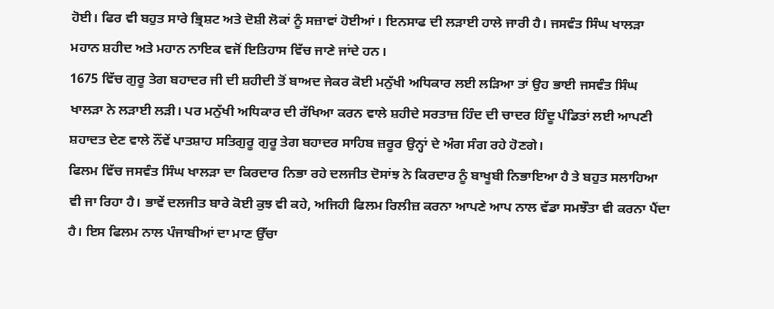ਹੋਈ। ਫਿਰ ਵੀ ਬਹੁਤ ਸਾਰੇ ਭ੍ਰਿਸ਼ਟ ਅਤੇ ਦੋਸ਼ੀ ਲੋਕਾਂ ਨੂੰ ਸਜ਼ਾਵਾਂ ਹੋਈਆਂ। ਇਨਸਾਫ ਦੀ ਲੜਾਈ ਹਾਲੇ ਜਾਰੀ ਹੈ। ਜਸਵੰਤ ਸਿੰਘ ਖਾਲੜਾ ਮਹਾਨ ਸ਼ਹੀਦ ਅਤੇ ਮਹਾਨ ਨਾਇਕ ਵਜੋਂ ਇਤਿਹਾਸ ਵਿੱਚ ਜਾਣੇ ਜਾਂਦੇ ਹਨ।
1675 ਵਿੱਚ ਗੁਰੂ ਤੇਗ ਬਹਾਦਰ ਜੀ ਦੀ ਸ਼ਹੀਦੀ ਤੋਂ ਬਾਅਦ ਜੇਕਰ ਕੋਈ ਮਨੁੱਖੀ ਅਧਿਕਾਰ ਲਈ ਲੜਿਆ ਤਾਂ ਉਹ ਭਾਈ ਜਸਵੰਤ ਸਿੰਘ ਖਾਲੜਾ ਨੇ ਲੜਾਈ ਲੜੀ। ਪਰ ਮਨੁੱਖੀ ਅਧਿਕਾਰ ਦੀ ਰੱਖਿਆ ਕਰਨ ਵਾਲੇ ਸ਼ਹੀਦੇ ਸਰਤਾਜ਼ ਹਿੰਦ ਦੀ ਚਾਦਰ ਹਿੰਦੂ ਪੰਡਿਤਾਂ ਲਈ ਆਪਣੀ ਸ਼ਹਾਦਤ ਦੇਣ ਵਾਲੇ ਨੌਂਵੇਂ ਪਾਤਸ਼ਾਹ ਸਤਿਗੁਰੂ ਗੁਰੂ ਤੇਗ ਬਹਾਦਰ ਸਾਹਿਬ ਜ਼ਰੂਰ ਉਨ੍ਹਾਂ ਦੇ ਅੰਗ ਸੰਗ ਰਹੇ ਹੋਣਗੇ।
ਫਿਲਮ ਵਿੱਚ ਜਸਵੰਤ ਸਿੰਘ ਖਾਲੜਾ ਦਾ ਕਿਰਦਾਰ ਨਿਭਾ ਰਹੇ ਦਲਜੀਤ ਦੋਸਾਂਝ ਨੇ ਕਿਰਦਾਰ ਨੂੰ ਬਾਖੂਬੀ ਨਿਭਾਇਆ ਹੈ ਤੇ ਬਹੁਤ ਸਲਾਹਿਆ ਵੀ ਜਾ ਰਿਹਾ ਹੈ। ਭਾਵੇਂ ਦਲਜੀਤ ਬਾਰੇ ਕੋਈ ਕੁਝ ਵੀ ਕਹੇ, ਅਜਿਹੀ ਫਿਲਮ ਰਿਲੀਜ਼ ਕਰਨਾ ਆਪਣੇ ਆਪ ਨਾਲ ਵੱਡਾ ਸਮਝੌਤਾ ਵੀ ਕਰਨਾ ਪੈਂਦਾ ਹੈ। ਇਸ ਫਿਲਮ ਨਾਲ ਪੰਜਾਬੀਆਂ ਦਾ ਮਾਣ ਉੱਚਾ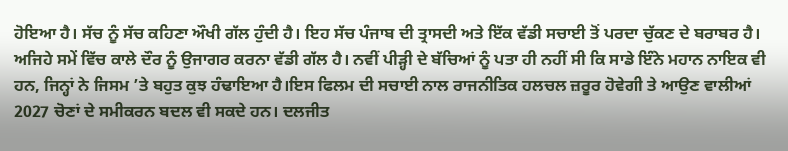ਹੋਇਆ ਹੈ। ਸੱਚ ਨੂੰ ਸੱਚ ਕਹਿਣਾ ਔਖੀ ਗੱਲ ਹੁੰਦੀ ਹੈ। ਇਹ ਸੱਚ ਪੰਜਾਬ ਦੀ ਤ੍ਰਾਸਦੀ ਅਤੇ ਇੱਕ ਵੱਡੀ ਸਚਾਈ ਤੋਂ ਪਰਦਾ ਚੁੱਕਣ ਦੇ ਬਰਾਬਰ ਹੈ। ਅਜਿਹੇ ਸਮੇਂ ਵਿੱਚ ਕਾਲੇ ਦੌਰ ਨੂੰ ਉਜਾਗਰ ਕਰਨਾ ਵੱਡੀ ਗੱਲ ਹੈ। ਨਵੀਂ ਪੀੜ੍ਹੀ ਦੇ ਬੱਚਿਆਂ ਨੂੰ ਪਤਾ ਹੀ ਨਹੀਂ ਸੀ ਕਿ ਸਾਡੇ ਇੰਨੇ ਮਹਾਨ ਨਾਇਕ ਵੀ ਹਨ, ਜਿਨ੍ਹਾਂ ਨੇ ਜਿਸਮ ’ਤੇ ਬਹੁਤ ਕੁਝ ਹੰਢਾਇਆ ਹੈ।ਇਸ ਫਿਲਮ ਦੀ ਸਚਾਈ ਨਾਲ ਰਾਜਨੀਤਿਕ ਹਲਚਲ ਜ਼ਰੂਰ ਹੋਵੇਗੀ ਤੇ ਆਉਣ ਵਾਲੀਆਂ 2027 ਚੋਣਾਂ ਦੇ ਸਮੀਕਰਨ ਬਦਲ ਵੀ ਸਕਦੇ ਹਨ। ਦਲਜੀਤ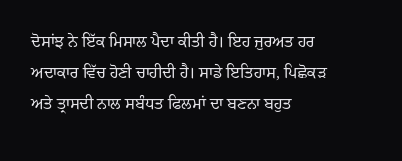ਦੋਸਾਂਝ ਨੇ ਇੱਕ ਮਿਸਾਲ ਪੈਦਾ ਕੀਤੀ ਹੈ। ਇਹ ਜੁਰਅਤ ਹਰ ਅਦਾਕਾਰ ਵਿੱਚ ਹੋਣੀ ਚਾਹੀਦੀ ਹੈ। ਸਾਡੇ ਇਤਿਹਾਸ, ਪਿਛੋਕੜ ਅਤੇ ਤ੍ਰਾਸਦੀ ਨਾਲ ਸਬੰਧਤ ਫਿਲਮਾਂ ਦਾ ਬਣਨਾ ਬਹੁਤ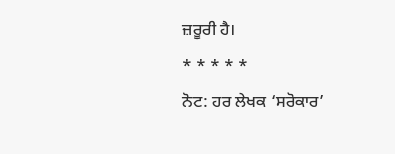ਜ਼ਰੂਰੀ ਹੈ।
* * * * *
ਨੋਟ: ਹਰ ਲੇਖਕ ‘ਸਰੋਕਾਰ’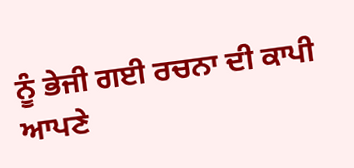ਨੂੰ ਭੇਜੀ ਗਈ ਰਚਨਾ ਦੀ ਕਾਪੀ ਆਪਣੇ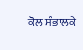ਕੋਲ ਸੰਭਾਲਕੇ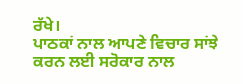ਰੱਖੇ।
ਪਾਠਕਾਂ ਨਾਲ ਆਪਣੇ ਵਿਚਾਰ ਸਾਂਝੇ ਕਰਨ ਲਈ ਸਰੋਕਾਰ ਨਾਲ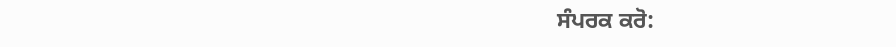ਸੰਪਰਕ ਕਰੋ: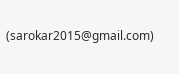(sarokar2015@gmail.com)